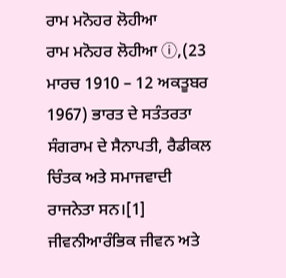ਰਾਮ ਮਨੋਹਰ ਲੋਹੀਆ
ਰਾਮ ਮਨੋਹਰ ਲੋਹੀਆ ⓘ,(23 ਮਾਰਚ 1910 – 12 ਅਕਤੂਬਰ 1967) ਭਾਰਤ ਦੇ ਸਤੰਤਰਤਾ ਸੰਗਰਾਮ ਦੇ ਸੈਨਾਪਤੀ, ਰੈਡੀਕਲ ਚਿੰਤਕ ਅਤੇ ਸਮਾਜਵਾਦੀ ਰਾਜਨੇਤਾ ਸਨ।[1] ਜੀਵਨੀਆਰੰਭਿਕ ਜੀਵਨ ਅਤੇ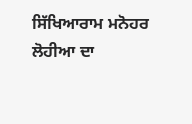ਸਿੱਖਿਆਰਾਮ ਮਨੋਹਰ ਲੋਹੀਆ ਦਾ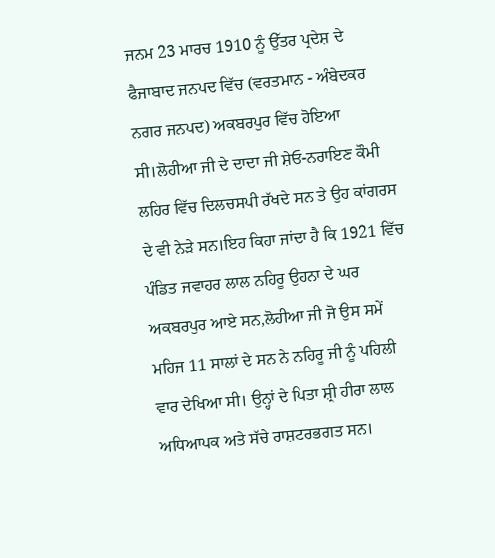ਜਨਮ 23 ਮਾਰਚ 1910 ਨੂੰ ਉੱਤਰ ਪ੍ਰਦੇਸ਼ ਦੇ ਫੈਜਾਬਾਦ ਜਨਪਦ ਵਿੱਚ (ਵਰਤਮਾਨ - ਅੰਬੇਦਕਰ ਨਗਰ ਜਨਪਦ) ਅਕਬਰਪੁਰ ਵਿੱਚ ਹੋਇਆ ਸੀ।ਲੋਹੀਆ ਜੀ ਦੇ ਦਾਦਾ ਜੀ ਸ਼ੇਓ-ਨਰਾਇਣ ਕੌਮੀ ਲਹਿਰ ਵਿੱਚ ਦਿਲਚਸਪੀ ਰੱਖਦੇ ਸਨ ਤੇ ਉਹ ਕਾਂਗਰਸ ਦੇ ਵੀ ਨੇੜੇ ਸਨ।ਇਹ ਕਿਹਾ ਜਾਂਦਾ ਹੈ ਕਿ 1921 ਵਿੱਚ ਪੰਡਿਤ ਜਵਾਹਰ ਲਾਲ ਨਹਿਰੂ ਉਹਨਾ ਦੇ ਘਰ ਅਕਬਰਪੁਰ ਆਏ ਸਨ,ਲੋਹੀਆ ਜੀ ਜੋ ਉਸ ਸਮੇਂ ਮਹਿਜ 11 ਸਾਲਾਂ ਦੇ ਸਨ ਨੇ ਨਹਿਰੂ ਜੀ ਨੂੰ ਪਹਿਲੀ ਵਾਰ ਦੇਖਿਆ ਸੀ। ਉਨ੍ਹਾਂ ਦੇ ਪਿਤਾ ਸ਼੍ਰੀ ਹੀਰਾ ਲਾਲ ਅਧਿਆਪਕ ਅਤੇ ਸੱਚੇ ਰਾਸ਼ਟਰਭਗਤ ਸਨ।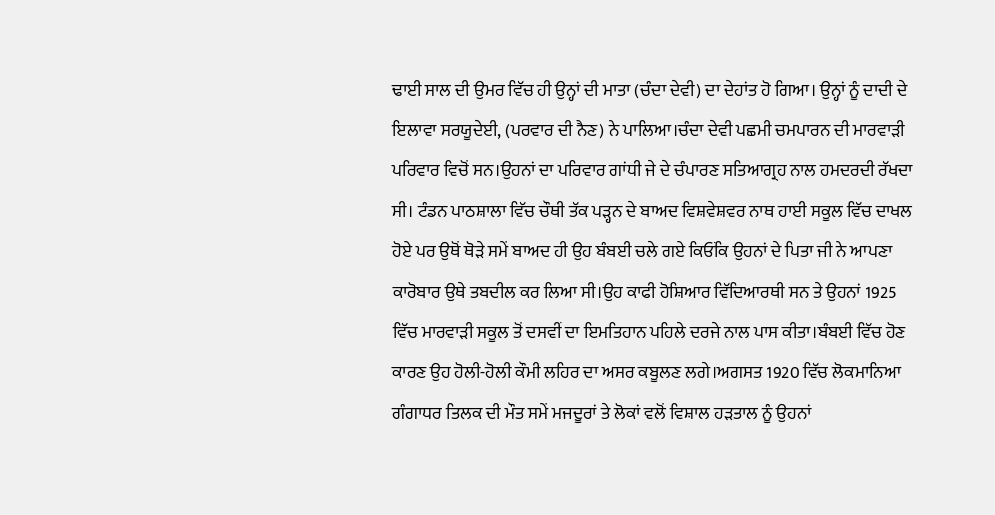ਢਾਈ ਸਾਲ ਦੀ ਉਮਰ ਵਿੱਚ ਹੀ ਉਨ੍ਹਾਂ ਦੀ ਮਾਤਾ (ਚੰਦਾ ਦੇਵੀ) ਦਾ ਦੇਹਾਂਤ ਹੋ ਗਿਆ। ਉਨ੍ਹਾਂ ਨੂੰ ਦਾਦੀ ਦੇ ਇਲਾਵਾ ਸਰਯੂਦੇਈ, (ਪਰਵਾਰ ਦੀ ਨੈਣ) ਨੇ ਪਾਲਿਆ।ਚੰਦਾ ਦੇਵੀ ਪਛਮੀ ਚਮਪਾਰਨ ਦੀ ਮਾਰਵਾੜੀ ਪਰਿਵਾਰ ਵਿਚੋਂ ਸਨ।ਉਹਨਾਂ ਦਾ ਪਰਿਵਾਰ ਗਾਂਧੀ ਜੇ ਦੇ ਚੰਪਾਰਣ ਸਤਿਆਗ੍ਰਹ ਨਾਲ ਹਮਦਰਦੀ ਰੱਖਦਾ ਸੀ। ਟੰਡਨ ਪਾਠਸ਼ਾਲਾ ਵਿੱਚ ਚੌਥੀ ਤੱਕ ਪੜ੍ਹਨ ਦੇ ਬਾਅਦ ਵਿਸ਼ਵੇਸ਼ਵਰ ਨਾਥ ਹਾਈ ਸਕੂਲ ਵਿੱਚ ਦਾਖਲ ਹੋਏ ਪਰ ਉਥੋਂ ਥੋੜੇ ਸਮੇਂ ਬਾਅਦ ਹੀ ਉਹ ਬੰਬਈ ਚਲੇ ਗਏ ਕਿਓਂਕਿ ਉਹਨਾਂ ਦੇ ਪਿਤਾ ਜੀ ਨੇ ਆਪਣਾ ਕਾਰੋਬਾਰ ਉਥੇ ਤਬਦੀਲ ਕਰ ਲਿਆ ਸੀ।ਉਹ ਕਾਫੀ ਹੋਸ਼ਿਆਰ ਵਿੱਦਿਆਰਥੀ ਸਨ ਤੇ ਉਹਨਾਂ 1925 ਵਿੱਚ ਮਾਰਵਾੜੀ ਸਕੂਲ ਤੋਂ ਦਸਵੀਂ ਦਾ ਇਮਤਿਹਾਨ ਪਹਿਲੇ ਦਰਜੇ ਨਾਲ ਪਾਸ ਕੀਤਾ।ਬੰਬਈ ਵਿੱਚ ਹੋਣ ਕਾਰਣ ਉਹ ਹੋਲੀ-ਹੋਲੀ ਕੌਮੀ ਲਹਿਰ ਦਾ ਅਸਰ ਕਬੂਲਣ ਲਗੇ।ਅਗਸਤ 1920 ਵਿੱਚ ਲੋਕਮਾਨਿਆ ਗੰਗਾਧਰ ਤਿਲਕ ਦੀ ਮੌਤ ਸਮੇਂ ਮਜਦੂਰਾਂ ਤੇ ਲੋਕਾਂ ਵਲੋਂ ਵਿਸ਼ਾਲ ਹੜਤਾਲ ਨੂੰ ਉਹਨਾਂ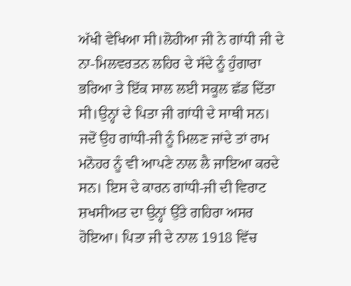ਅੱਖੀ ਵੇਖਿਆ ਸੀ।ਲੋਹੀਆ ਜੀ ਨੇ ਗਾਂਧੀ ਜੀ ਦੇ ਨਾ-ਮਿਲਵਰਤਨ ਲਹਿਰ ਦੇ ਸੱਦੇ ਨੂੰ ਹੁੰਗਾਰਾ ਭਰਿਆ ਤੇ ਇੱਕ ਸਾਲ ਲਈ ਸਕੂਲ ਛੱਡ ਦਿੱਤਾ ਸੀ।ਉਨ੍ਹਾਂ ਦੇ ਪਿਤਾ ਜੀ ਗਾਂਧੀ ਦੇ ਸਾਥੀ ਸਨ। ਜਦੋਂ ਉਹ ਗਾਂਧੀ-ਜੀ ਨੂੰ ਮਿਲਣ ਜਾਂਦੇ ਤਾਂ ਰਾਮ ਮਨੋਹਰ ਨੂੰ ਵੀ ਆਪਣੇ ਨਾਲ ਲੈ ਜਾਇਆ ਕਰਦੇ ਸਨ। ਇਸ ਦੇ ਕਾਰਨ ਗਾਂਧੀ-ਜੀ ਦੀ ਵਿਰਾਟ ਸ਼ਖਸੀਅਤ ਦਾ ਉਨ੍ਹਾਂ ਉੱਤੇ ਗਹਿਰਾ ਅਸਰ ਹੋਇਆ। ਪਿਤਾ ਜੀ ਦੇ ਨਾਲ 1918 ਵਿੱਚ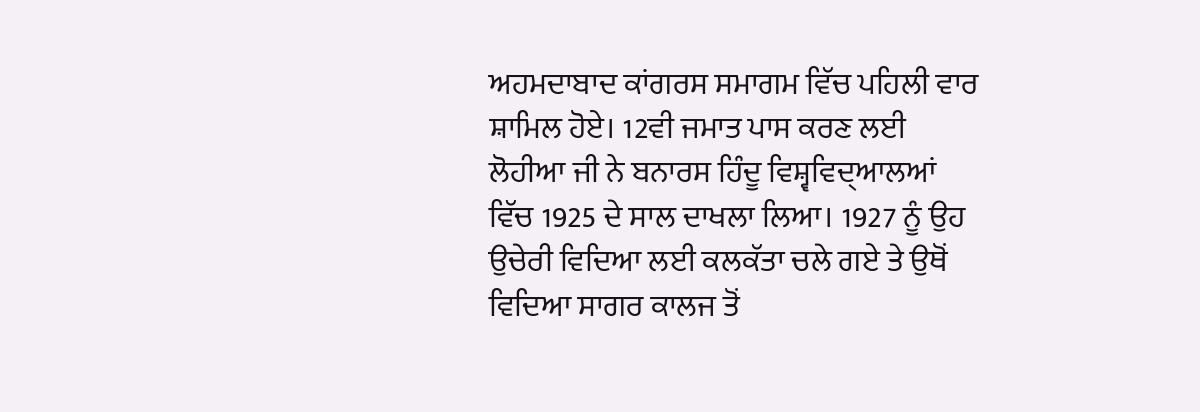ਅਹਮਦਾਬਾਦ ਕਾਂਗਰਸ ਸਮਾਗਮ ਵਿੱਚ ਪਹਿਲੀ ਵਾਰ ਸ਼ਾਮਿਲ ਹੋਏ। 12ਵੀ ਜਮਾਤ ਪਾਸ ਕਰਣ ਲਈ ਲੋਹੀਆ ਜੀ ਨੇ ਬਨਾਰਸ ਹਿੰਦੂ ਵਿਸ਼੍ਵਵਿਦ੍ਆਲਆਂ ਵਿੱਚ 1925 ਦੇ ਸਾਲ ਦਾਖਲਾ ਲਿਆ। 1927 ਨੂੰ ਉਹ ਉਚੇਰੀ ਵਿਦਿਆ ਲਈ ਕਲਕੱਤਾ ਚਲੇ ਗਏ ਤੇ ਉਥੋਂ ਵਿਦਿਆ ਸਾਗਰ ਕਾਲਜ ਤੋਂ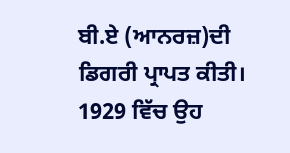ਬੀ.ਏ (ਆਨਰਜ਼)ਦੀ ਡਿਗਰੀ ਪ੍ਰਾਪਤ ਕੀਤੀ। 1929 ਵਿੱਚ ਉਹ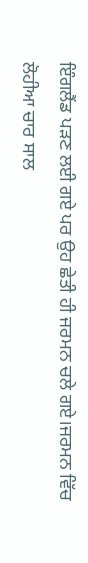ਇੰਗਲੈਂਡ ਪੜਣ ਲਈ ਗਏ ਪਰ ਉਹ ਛੇਤੀ ਹੀ ਜਰਮਨ ਚਲੇ ਗਏ।ਜਰਮਨ ਵਿੱਚ ਲੋਹੀਆ ਚਾਰ ਸਾਲ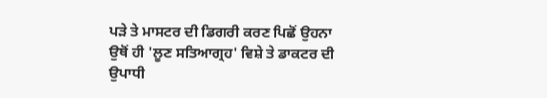ਪੜੇ ਤੇ ਮਾਸਟਰ ਦੀ ਡਿਗਰੀ ਕਰਣ ਪਿਛੋਂ ਉਹਨਾ ਉਥੋਂ ਹੀ 'ਲੂਣ ਸਤਿਆਗ੍ਰਹ' ਵਿਸ਼ੇ ਤੇ ਡਾਕਟਰ ਦੀ ਉਪਾਧੀ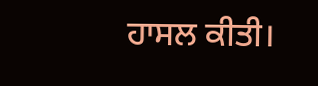ਹਾਸਲ ਕੀਤੀ।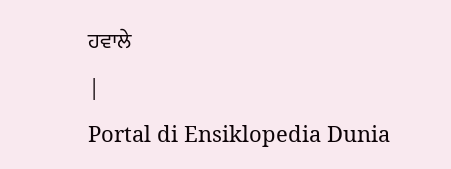ਹਵਾਲੇ
|
Portal di Ensiklopedia Dunia